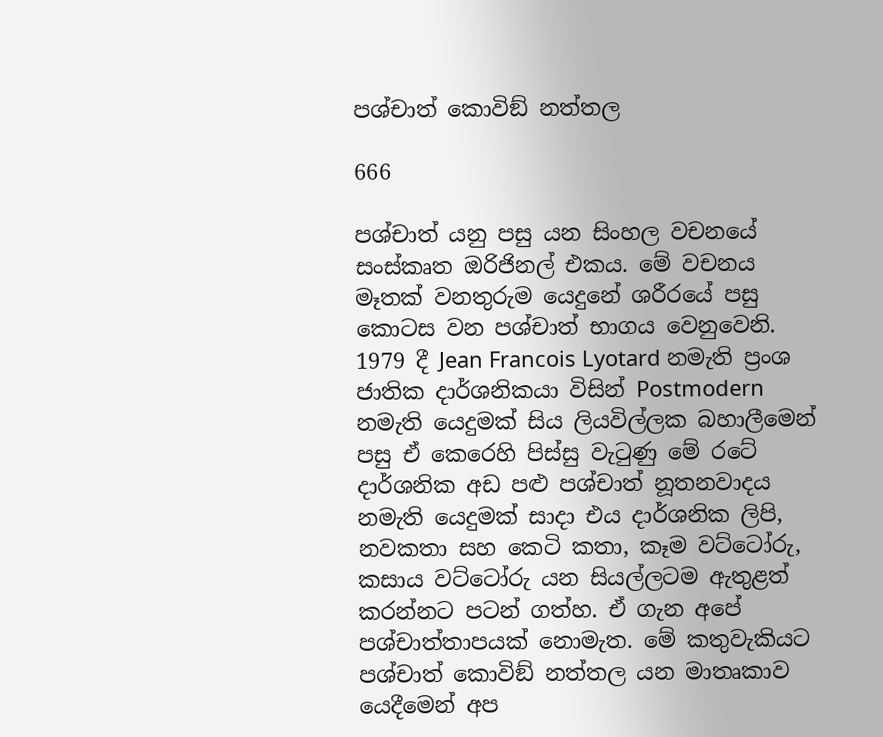පශ්චාත් කොවිඞ් නත්තල

666

පශ්චාත් යනු පසු යන සිංහල වචනයේ සංස්කෘත ඔරිජිනල් එකය. මේ වචනය මෑතක් වනතුරුම යෙදුනේ ශරීරයේ පසු කොටස වන පශ්චාත් භාගය වෙනුවෙනි. 1979 දී Jean Francois Lyotard නමැති ප්‍රංශ ජාතික දාර්ශනිකයා විසින් Postmodern නමැති යෙදුමක් සිය ලියවිල්ලක බහාලීමෙන් පසු ඒ කෙරෙහි පිස්සු වැටුණු මේ රටේ දාර්ශනික අඩ පළු පශ්චාත් නූතනවාදය නමැති යෙදුමක් සාදා එය දාර්ශනික ලිපි, නවකතා සහ කෙටි කතා, කෑම වට්ටෝරු, කසාය වට්ටෝරු යන සියල්ලටම ඇතුළත් කරන්නට පටන් ගත්හ. ඒ ගැන අපේ පශ්චාත්තාපයක් නොමැත. මේ කතුවැකියට පශ්චාත් කොවිඞ් නත්තල යන මාතෘකාව යෙදීමෙන් අප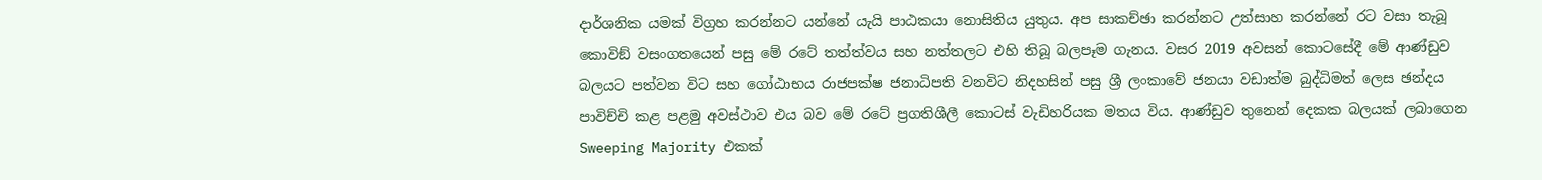දාර්ශනික යමක් විග්‍රහ කරන්නට යන්නේ යැයි පාඨකයා නොසිතිය යුතුය. අප සාකච්ඡා කරන්නට උත්සාහ කරන්නේ රට වසා තැබූ කොවිඞ් වසංගතයෙන් පසු මේ රටේ තත්ත්වය සහ නත්තලට එහි තිබූ බලපෑම ගැනය. වසර 2019 අවසන් කොටසේදී මේ ආණ්ඩුව බලයට පත්වන විට සහ ගෝඨාභය රාජපක්ෂ ජනාධිපති වනවිට නිදහසින් පසු ශ්‍රී ලංකාවේ ජනයා වඩාත්ම බුද්ධිමත් ලෙස ඡන්දය පාවිච්චි කළ පළමු අවස්ථාව එය බව මේ රටේ ප්‍රගතිශීලී කොටස් වැඩිහරියක මතය විය. ආණ්ඩුව තුනෙන් දෙකක බලයක් ලබාගෙන Sweeping Majority එකක්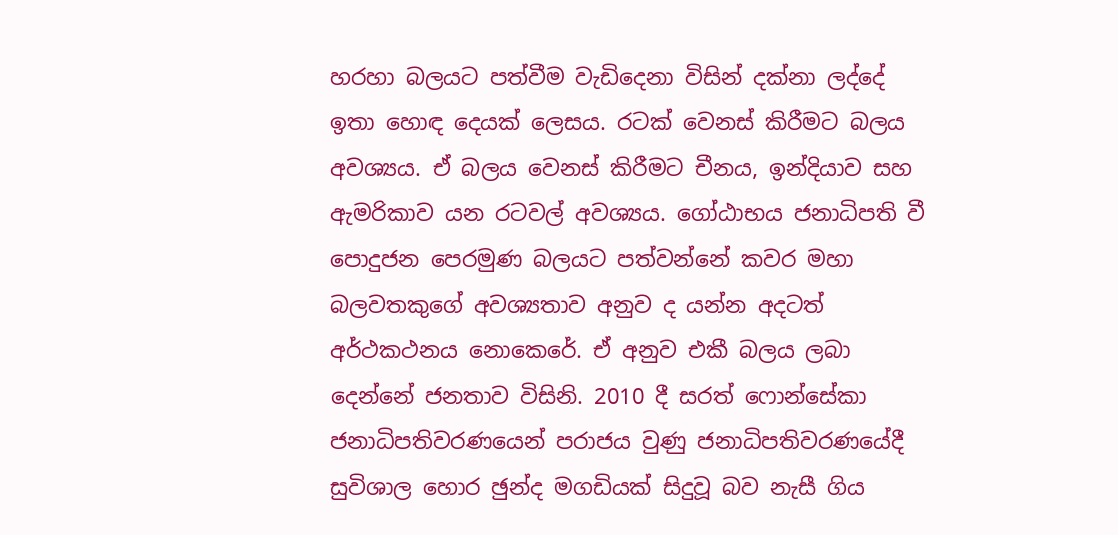හරහා බලයට පත්වීම වැඩිදෙනා විසින් දක්නා ලද්දේ ඉතා හොඳ දෙයක් ලෙසය. රටක් වෙනස් කිරීමට බලය අවශ්‍යය. ඒ බලය වෙනස් කිරීමට චීනය, ඉන්දියාව සහ ඇමරිකාව යන රටවල් අවශ්‍යය. ගෝඨාභය ජනාධිපති වී පොදුජන පෙරමුණ බලයට පත්වන්නේ කවර මහා බලවතකුගේ අවශ්‍යතාව අනුව ද යන්න අදටත් අර්ථකථනය නොකෙරේ. ඒ අනුව එකී බලය ලබා දෙන්නේ ජනතාව විසිනි. 2010 දී සරත් ෆොන්සේකා ජනාධිපතිවරණයෙන් පරාජය වුණු ජනාධිපතිවරණයේදී සුවිශාල හොර ඡුන්ද මගඩියක් සිදුවූ බව නැසී ගිය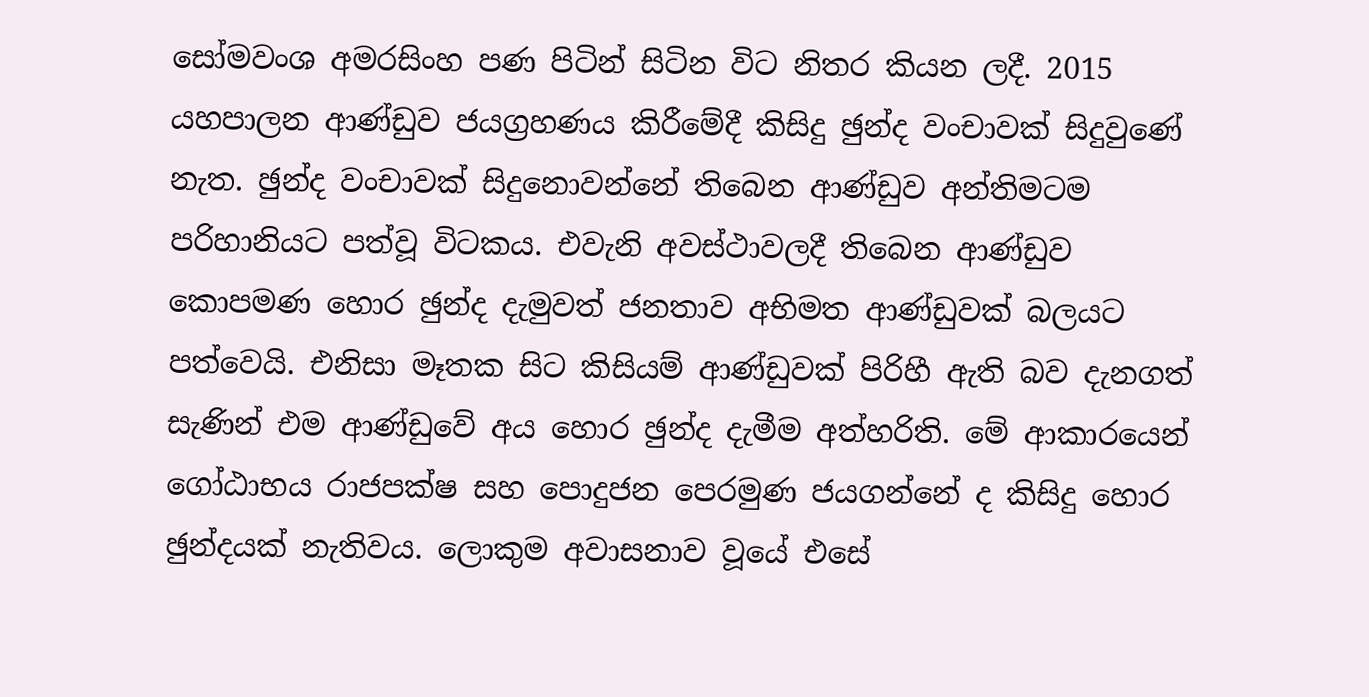සෝමවංශ අමරසිංහ පණ පිටින් සිටින විට නිතර කියන ලදී. 2015 යහපාලන ආණ්ඩුව ජයග්‍රහණය කිරීමේදී කිසිදු ඡුන්ද වංචාවක් සිදුවුණේ නැත. ඡුන්ද වංචාවක් සිදුනොවන්නේ තිබෙන ආණ්ඩුව අන්තිමටම පරිහානියට පත්වූ විටකය. එවැනි අවස්ථාවලදී තිබෙන ආණ්ඩුව කොපමණ හොර ඡුන්ද දැමුවත් ජනතාව අභිමත ආණ්ඩුවක් බලයට පත්වෙයි. එනිසා මෑතක සිට කිසියම් ආණ්ඩුවක් පිරිහී ඇති බව දැනගත් සැණින් එම ආණ්ඩුවේ අය හොර ඡුන්ද දැමීම අත්හරිති. මේ ආකාරයෙන් ගෝඨාභය රාජපක්ෂ සහ පොදුජන පෙරමුණ ජයගන්නේ ද කිසිදු හොර ඡුන්දයක් නැතිවය. ලොකුම අවාසනාව වූයේ එසේ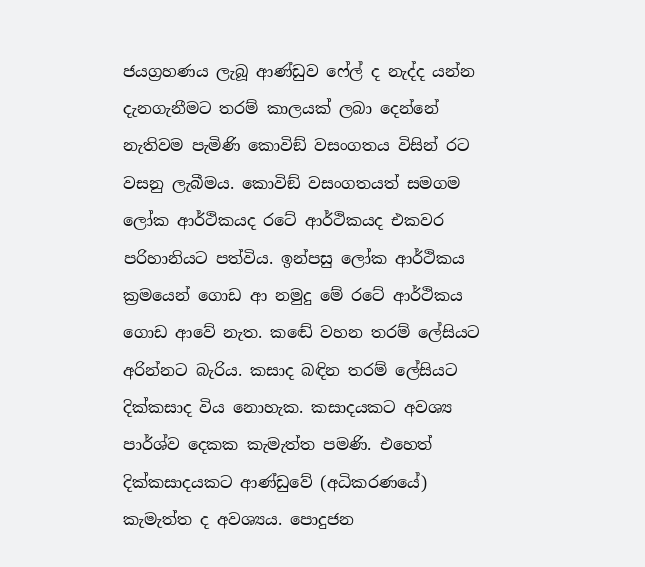ජයග්‍රහණය ලැබූ ආණ්ඩුව ෆේල් ද නැද්ද යන්න  දැනගැනීමට තරම් කාලයක් ලබා දෙන්නේ නැතිවම පැමිණි කොවිඞ් වසංගතය විසින් රට වසනු ලැබීමය. කොවිඞ් වසංගතයත් සමගම ලෝක ආර්ථිකයද රටේ ආර්ථිකයද එකවර පරිහානියට පත්විය. ඉන්පසු ලෝක ආර්ථිකය ක්‍රමයෙන් ගොඩ ආ නමුදු මේ රටේ ආර්ථිකය ගොඩ ආවේ නැත. කඬේ වහන තරම් ලේසියට අරින්නට බැරිය. කසාද බඳින තරම් ලේසියට දික්කසාද විය නොහැක. කසාදයකට අවශ්‍ය පාර්ශ්ව දෙකක කැමැත්ත පමණි. එහෙත් දික්කසාදයකට ආණ්ඩුවේ (අධිකරණයේ) කැමැත්ත ද අවශ්‍යය. පොදුජන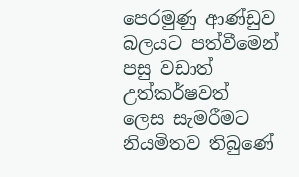පෙරමුණු ආණ්ඩුව බලයට පත්වීමෙන් පසු වඩාත් උත්කර්ෂවත් ලෙස සැමරීමට නියමිතව තිබුණේ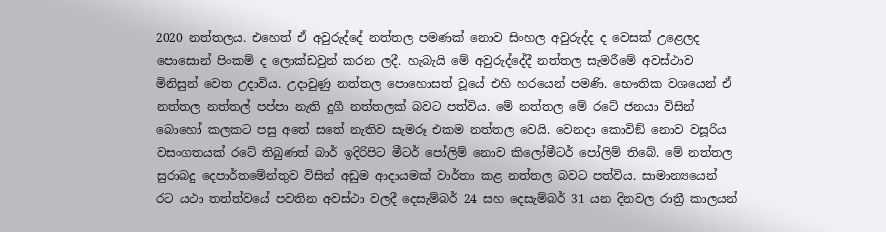2020 නත්තලය. එහෙත් ඒ අවුරුද්දේ නත්තල පමණක් නොව සිංහල අවුරුද්ද ද වෙසක් උළෙලද පොසොන් පිංකම් ද ලොක්ඩවුන් කරන ලදී. හැබැයි මේ අවුරුද්දේදී නත්තල සැමරීමේ අවස්ථාව මිනිසුන් වෙත උදාවිය. උදාවුණු නත්තල පොහොසත් වූයේ එහි හරයෙන් පමණි. භෞතික වශයෙන් ඒ නත්තල නත්තල් පප්පා නැති දුගී නත්තලක් බවට පත්විය. මේ නත්තල මේ රටේ ජනයා විසින් බොහෝ කලකට පසු අතේ සතේ නැතිව සැමරූ එකම නත්තල වෙයි. වෙනදා කොවිඞ් නොව වසූරිය වසංගතයක් රටේ තිබුණත් බාර් ඉදිරිපිට මීටර් පෝලිම් නොව කිලෝමීටර් පෝලිම් තිබේ. මේ නත්තල සුරාබදු දෙපාර්තමේන්තුව විසින් අඩුම ආදායමක් වාර්තා කළ නත්තල බවට පත්විය. සාමාන්‍යයෙන් රට යථා තත්ත්වයේ පවතින අවස්ථා වලදී දෙසැම්බර් 24 සහ දෙසැම්බර් 31 යන දිනවල රාත්‍රී කාලයන්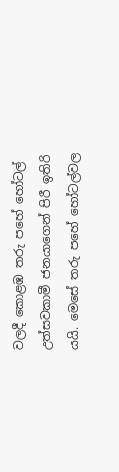වලදී කොළඹ තරු පහේ හෝටල් උත්සවකාමී ජනයාගෙන් පිරී ඉතිරි යයි. මෙසේ තරු පහේ හෝටල්වල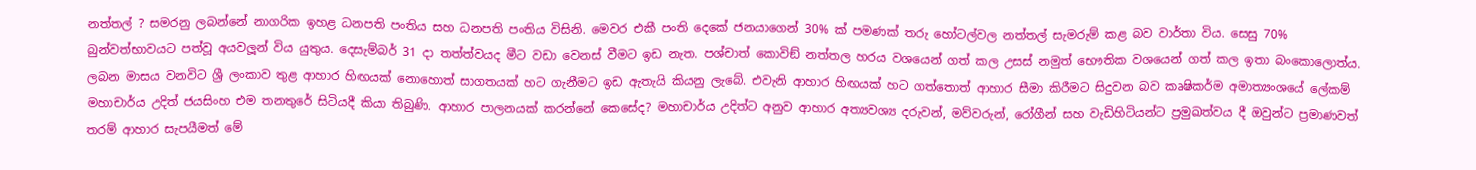නත්තල් ? සමරනු ලබන්නේ නාගරික ඉහළ ධනපති පංතිය සහ ධනපති පංතිය විසිනි. මෙවර එකී පංති දෙකේ ජනයාගෙන් 30% ක් පමණක් තරු හෝටල්වල නත්තල් සැමරුම් කළ බව වාර්තා විය. සෙසු 70% බුන්වත්භාවයට පත්වූ අයවලූන් විය යුතුය. දෙසැම්බර් 31 දා තත්ත්වයද මීට වඩා වෙනස් වීමට ඉඩ නැත. පශ්චාත් කොවිඞ් නත්තල හරය වශයෙන් ගත් කල උසස් නමුත් භෞතික වශයෙන් ගත් කල ඉතා බංකොලොත්ය. ලබන මාසය වනවිට ශ්‍රී ලංකාව තුළ ආහාර හිඟයක් නොහොත් සාගතයක් හට ගැනීමට ඉඩ ඇතැයි කියනු ලැබේ. එවැනි ආහාර හිඟයක් හට ගත්තොත් ආහාර සීමා කිරීමට සිදුවන බව කෘෂිකර්ම අමාත්‍යංශයේ ලේකම් මහාචාර්ය උදිත් ජයසිංහ එම තනතුරේ සිටියදී කියා තිබුණි. ආහාර පාලනයක් කරන්නේ කෙසේද? මහාචාර්ය උදිත්ට අනුව ආහාර අත්‍යවශ්‍ය දරුවන්, මව්වරුන්, රෝගීන් සහ වැඩිහිටියන්ට ප්‍රමුඛත්වය දී ඔවුන්ට ප්‍රමාණවත් තරම් ආහාර සැපයීමත් මේ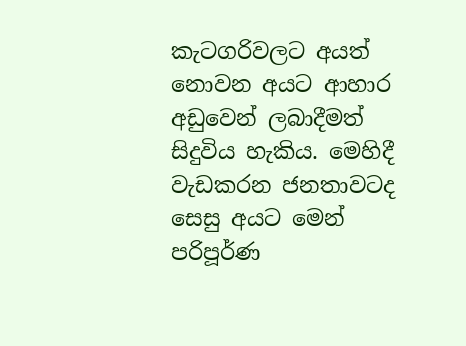කැටගරිවලට අයත් නොවන අයට ආහාර අඩුවෙන් ලබාදීමත් සිදුවිය හැකිය. මෙහිදී වැඩකරන ජනතාවටද සෙසු අයට මෙන් පරිපූර්ණ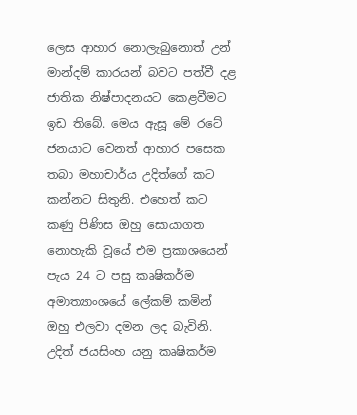ලෙස ආහාර නොලැබුනොත් උන් මාන්දම් කාරයන් බවට පත්වී දළ ජාතික නිෂ්පාදනයට කෙළවීමට ඉඩ තිබේ. මෙය ඇසූ මේ රටේ ජනයාට වෙනත් ආහාර පසෙක තබා මහාචාර්ය උදිත්ගේ කට කන්නට සිතුනි. එහෙත් කට කණු පිණිස ඔහු සොයාගත නොහැකි වූයේ එම ප්‍රකාශයෙන් පැය 24 ට පසු කෘෂිකර්ම අමාත්‍යාංශයේ ලේකම් කමින් ඔහු එලවා දමන ලද බැවිනි. උදිත් ජයසිංහ යනු කෘෂිකර්ම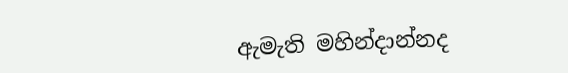ඇමැති මහින්දාන්නද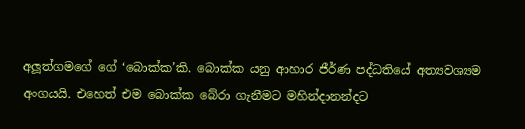අලූත්ගමගේ ගේ ‘බොක්ක’කි. බොක්ක යනු ආහාර ජීර්ණ පද්ධතියේ අත්‍යවශ්‍යම අංගයයි. එහෙත් එම බොක්ක බේරා ගැනීමට මහින්දානන්දට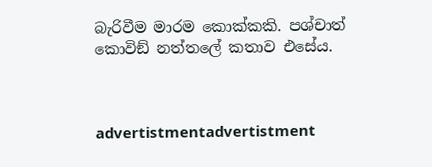බැරිවීම මාරම කොක්කකි. පශ්චාත් කොවිඞ් නත්තලේ කතාව එසේය.



advertistmentadvertistment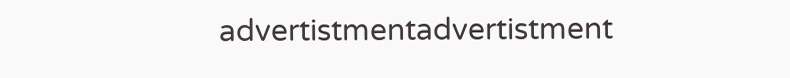advertistmentadvertistment